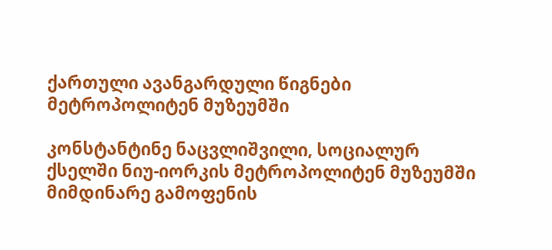ქართული ავანგარდული წიგნები მეტროპოლიტენ მუზეუმში

კონსტანტინე ნაცვლიშვილი, სოციალურ ქსელში ნიუ-იორკის მეტროპოლიტენ მუზეუმში მიმდინარე გამოფენის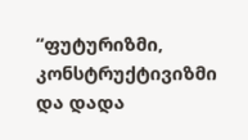“ფუტურიზმი, კონსტრუქტივიზმი და დადა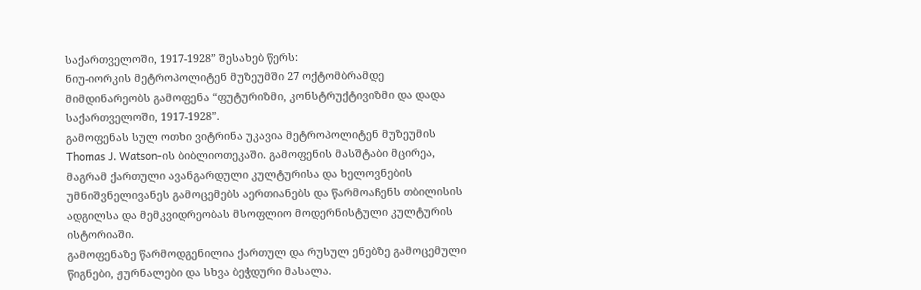საქართველოში, 1917-1928” შესახებ წერს:
ნიუ-იორკის მეტროპოლიტენ მუზეუმში 27 ოქტომბრამდე მიმდინარეობს გამოფენა “ფუტურიზმი, კონსტრუქტივიზმი და დადა საქართველოში, 1917-1928”.
გამოფენას სულ ოთხი ვიტრინა უკავია მეტროპოლიტენ მუზეუმის Thomas J. Watson-ის ბიბლიოთეკაში. გამოფენის მასშტაბი მცირეა, მაგრამ ქართული ავანგარდული კულტურისა და ხელოვნების უმნიშვნელივანეს გამოცემებს აერთიანებს და წარმოაჩენს თბილისის ადგილსა და მემკვიდრეობას მსოფლიო მოდერნისტული კულტურის ისტორიაში.
გამოფენაზე წარმოდგენილია ქართულ და რუსულ ენებზე გამოცემული წიგნები, ჟურნალები და სხვა ბეჭდური მასალა.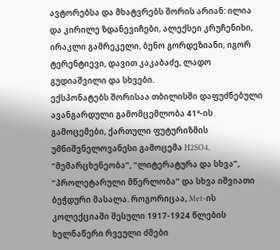ავტორებსა და მხატვრებს შორის არიან: ილია და კირილე ზდანევიჩები, ალექსეი კრუჩენიხი, ირაკლი გამრეკელი, ბენო გორდეზიანი, იგორ ტერენტიევი, დავით კაკაბაძე, ლადო გუდიაშვილი და სხვები.
ექსპონატებს შორისაა თბილისში დაფუძნებული ავანგარდული გამომცემლობა 41°-ის გამოცემები, ქართული ფუტურიზმის უმნიშვნელოვანესი გამოცემა H2SO4, “მემარცხენეობა”, “ლიტერატურა და სხვა”, “პროლეტარული მწერლობა” და სხვა იშვიათი ბეჭდური მასალა. როგორიცაა, Met-ის კოლექციაში შესული 1917-1924 წლების ხელნაწერი რვეული ძმები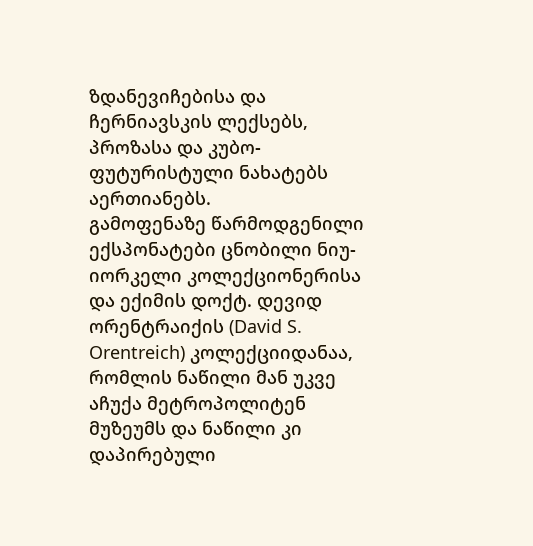ზდანევიჩებისა და ჩერნიავსკის ლექსებს, პროზასა და კუბო-ფუტურისტული ნახატებს აერთიანებს.
გამოფენაზე წარმოდგენილი ექსპონატები ცნობილი ნიუ-იორკელი კოლექციონერისა და ექიმის დოქტ. დევიდ ორენტრაიქის (David S. Orentreich) კოლექციიდანაა, რომლის ნაწილი მან უკვე აჩუქა მეტროპოლიტენ მუზეუმს და ნაწილი კი დაპირებული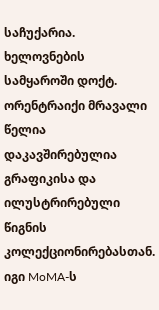საჩუქარია.
ხელოვნების სამყაროში დოქტ. ორენტრაიქი მრავალი წელია დაკავშირებულია გრაფიკისა და ილუსტრირებული წიგნის კოლექციონირებასთან. იგი MoMA-ს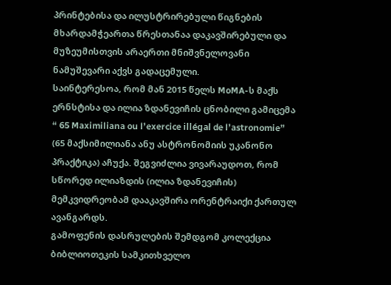პრინტებისა და ილუსტრირებული წიგნების მხარდამჭეართა წრესთანაა დაკავშირებული და მუზეუმისთვის არაერთი მნიშვნელოვანი ნამუშევარი აქვს გადაცემული.
საინტერესოა, რომ მან 2015 წელს MoMA-ს მაქს ერნსტისა და ილია ზდანევიჩის ცნობილი გამიცემა “ 65 Maximiliana ou l’exercice illégal de l’astronomie” (65 მაქსიმილიანა ანუ ასტრონომიის უკანონო პრაქტიკა) აჩუქა. შეგვიძლია ვივარაუდოთ, რომ სწორედ ილიაზდის (ილია ზდანევიჩის) მემკვიდრეობამ დააკავშირა ორენტრაიქი ქართულ ავანგარდს.
გამოფენის დასრულების შემდგომ კოლექცია ბიბლიოთეკის სამკითხველო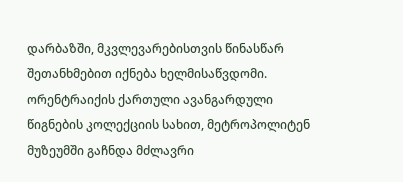დარბაზში, მკვლევარებისთვის წინასწარ შეთანხმებით იქნება ხელმისაწვდომი.
ორენტრაიქის ქართული ავანგარდული წიგნების კოლექციის სახით, მეტროპოლიტენ მუზეუმში გაჩნდა მძლავრი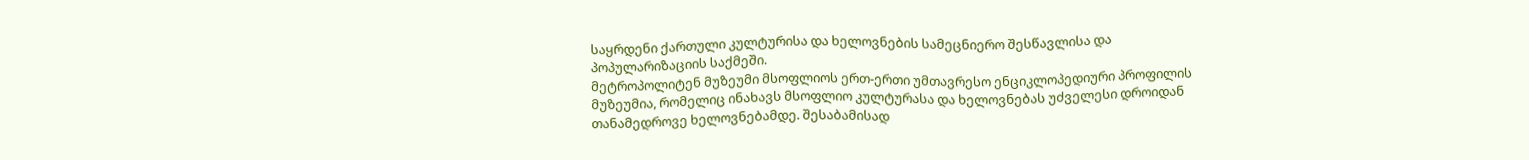საყრდენი ქართული კულტურისა და ხელოვნების სამეცნიერო შესწავლისა და პოპულარიზაციის საქმეში.
მეტროპოლიტენ მუზეუმი მსოფლიოს ერთ-ერთი უმთავრესო ენციკლოპედიური პროფილის მუზეუმია, რომელიც ინახავს მსოფლიო კულტურასა და ხელოვნებას უძველესი დროიდან თანამედროვე ხელოვნებამდე. შესაბამისად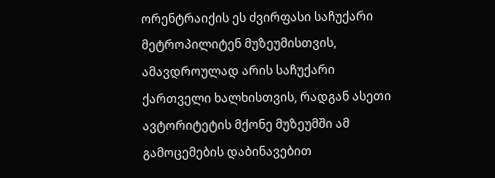ორენტრაიქის ეს ძვირფასი საჩუქარი მეტროპილიტენ მუზეუმისთვის, ამავდროულად არის საჩუქარი ქართველი ხალხისთვის, რადგან ასეთი ავტორიტეტის მქონე მუზეუმში ამ გამოცემების დაბინავებით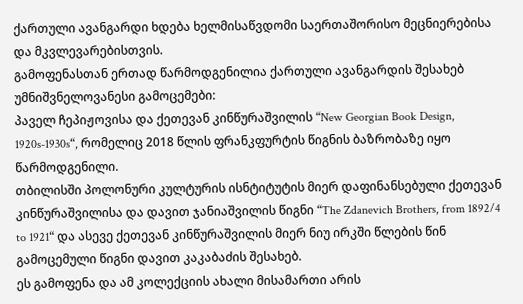ქართული ავანგარდი ხდება ხელმისაწვდომი საერთაშორისო მეცნიერებისა და მკვლევარებისთვის.
გამოფენასთან ერთად წარმოდგენილია ქართული ავანგარდის შესახებ უმნიშვნელოვანესი გამოცემები:
პაველ ჩეპიჟოვისა და ქეთევან კინწურაშვილის “New Georgian Book Design, 1920s-1930s“, რომელიც 2018 წლის ფრანკფურტის წიგნის ბაზრობაზე იყო წარმოდგენილი.
თბილისში პოლონური კულტურის ისნტიტუტის მიერ დაფინანსებული ქეთევან კინწურაშვილისა და დავით ჯანიაშვილის წიგნი “The Zdanevich Brothers, from 1892/4 to 1921“ და ასევე ქეთევან კინწურაშვილის მიერ ნიუ ირკში წლების წინ გამოცემული წიგნი დავით კაკაბაძის შესახებ.
ეს გამოფენა და ამ კოლექციის ახალი მისამართი არის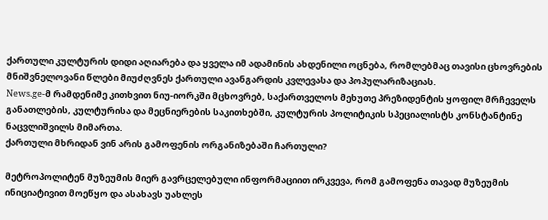ქართული კულტურის დიდი აღიარება და ყველა იმ ადამინის ახდენილი ოცნება, რომლებმაც თავისი ცხოვრების მნიშვნელოვანი წლები მიუძღვნეს ქართული ავანგარდის კვლევასა და პოპულარიზაციას.
News.ge-მ რამდენიმე კითხვით ნიუ-იორკში მცხოვრებ, საქართველოს მეხუთე პრეზიდენტის ყოფილ მრჩეველს განათლების, კულტურისა და მეცნიერების საკითხებში, კულტურის პოლიტიკის სპეციალისტს კონსტანტინე ნაცვლიშვილს მიმართა.
ქართული მხრიდან ვინ არის გამოფენის ორგანიზებაში ჩართული?

მეტროპოლიტენ მუზეუმის მიერ გავრცელებული ინფორმაციით ირკვევა, რომ გამოფენა თავად მუზეუმის ინიციატივით მოეწყო და ასახავს უახლეს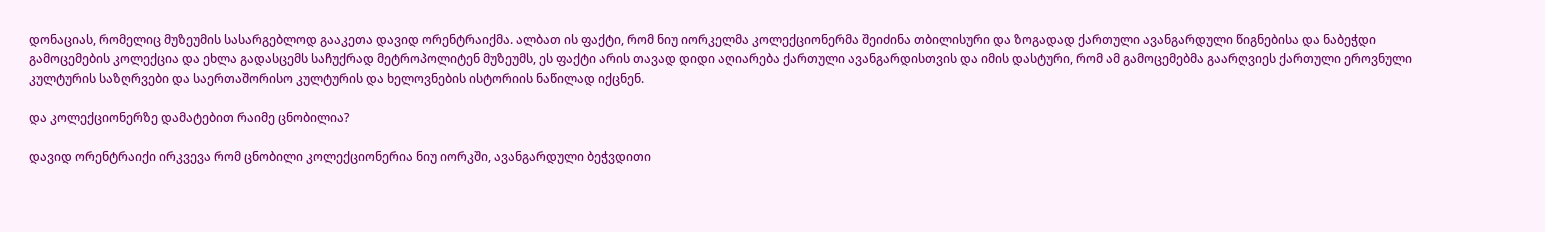დონაციას, რომელიც მუზეუმის სასარგებლოდ გააკეთა დავიდ ორენტრაიქმა. ალბათ ის ფაქტი, რომ ნიუ იორკელმა კოლექციონერმა შეიძინა თბილისური და ზოგადად ქართული ავანგარდული წიგნებისა და ნაბეჭდი გამოცემების კოლექცია და ეხლა გადასცემს საჩუქრად მეტროპოლიტენ მუზეუმს, ეს ფაქტი არის თავად დიდი აღიარება ქართული ავანგარდისთვის და იმის დასტური, რომ ამ გამოცემებმა გაარღვიეს ქართული ეროვნული კულტურის საზღრვები და საერთაშორისო კულტურის და ხელოვნების ისტორიის ნაწილად იქცნენ.

და კოლექციონერზე დამატებით რაიმე ცნობილია?

დავიდ ორენტრაიქი ირკვევა რომ ცნობილი კოლექციონერია ნიუ იორკში, ავანგარდული ბეჭვდითი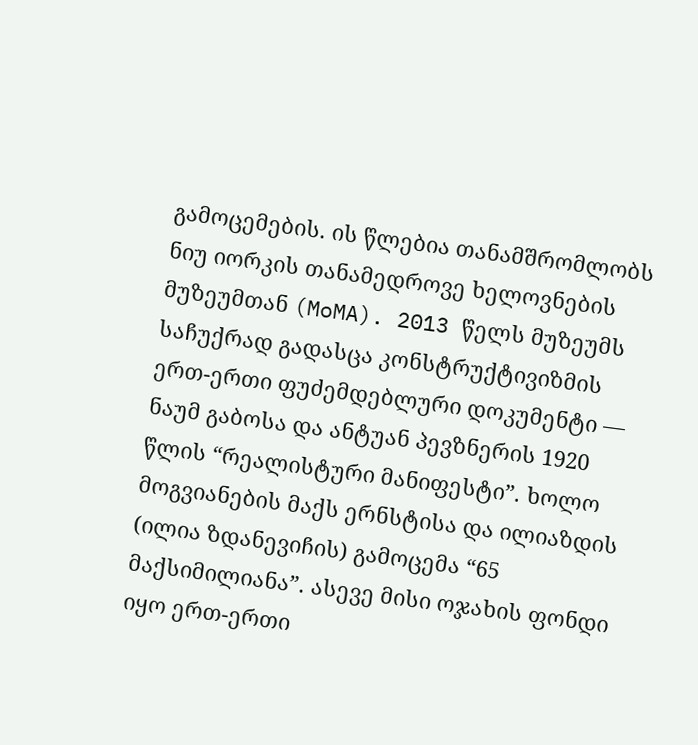გამოცემების. ის წლებია თანამშრომლობს ნიუ იორკის თანამედროვე ხელოვნების მუზეუმთან (MoMA). 2013 წელს მუზეუმს საჩუქრად გადასცა კონსტრუქტივიზმის ერთ-ერთი ფუძემდებლური დოკუმენტი — ნაუმ გაბოსა და ანტუან პევზნერის 1920 წლის “რეალისტური მანიფესტი”. ხოლო მოგვიანების მაქს ერნსტისა და ილიაზდის (ილია ზდანევიჩის) გამოცემა “65 მაქსიმილიანა”. ასევე მისი ოჯახის ფონდი იყო ერთ-ერთი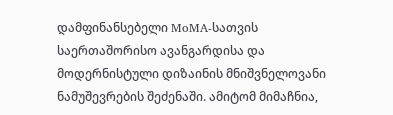დამფინანსებელი MoMA-სათვის საერთაშორისო ავანგარდისა და მოდერნისტული დიზაინის მნიშვნელოვანი ნამუშევრების შეძენაში. ამიტომ მიმაჩნია,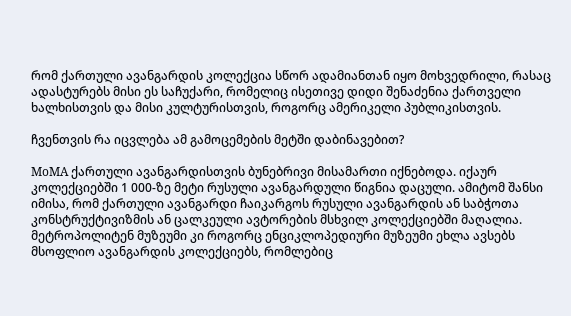რომ ქართული ავანგარდის კოლექცია სწორ ადამიანთან იყო მოხვედრილი, რასაც ადასტურებს მისი ეს საჩუქარი, რომელიც ისეთივე დიდი შენაძენია ქართველი ხალხისთვის და მისი კულტურისთვის, როგორც ამერიკელი პუბლიკისთვის.

ჩვენთვის რა იცვლება ამ გამოცემების მეტში დაბინავებით?

MoMA ქართული ავანგარდისთვის ბუნებრივი მისამართი იქნებოდა. იქაურ კოლექციებში 1 000-ზე მეტი რუსული ავანგარდული წიგნია დაცული. ამიტომ შანსი იმისა, რომ ქართული ავანგარდი ჩაიკარგოს რუსული ავანგარდის ან საბჭოთა კონსტრუქტივიზმის ან ცალკეული ავტორების მსხვილ კოლექციებში მაღალია. მეტროპოლიტენ მუზეუმი კი როგორც ენციკლოპედიური მუზეუმი ეხლა ავსებს მსოფლიო ავანგარდის კოლექციებს, რომლებიც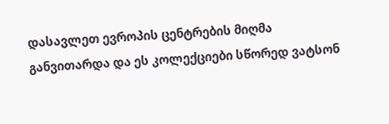დასავლეთ ევროპის ცენტრების მიღმა განვითარდა და ეს კოლექციები სწორედ ვატსონ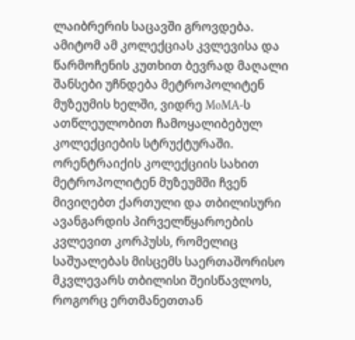ლაიბრერის საცავში გროვდება. ამიტომ ამ კოლექციას კვლევისა და წარმოჩენის კუთხით ბევრად მაღალი შანსები უჩნდება მეტროპოლიტენ მუზეუმის ხელში, ვიდრე MoMA-ს ათწლეულობით ჩამოყალიბებულ კოლექციების სტრუქტურაში. ორენტრაიქის კოლექციის სახით მეტროპოლიტენ მუზეუმში ჩვენ მივიღებთ ქართული და თბილისური ავანგარდის პირველწყაროების კვლევით კორპუსს, რომელიც საშუალებას მისცემს საერთაშორისო მკვლევარს თბილისი შეისწავლოს, როგორც ერთმანეთთან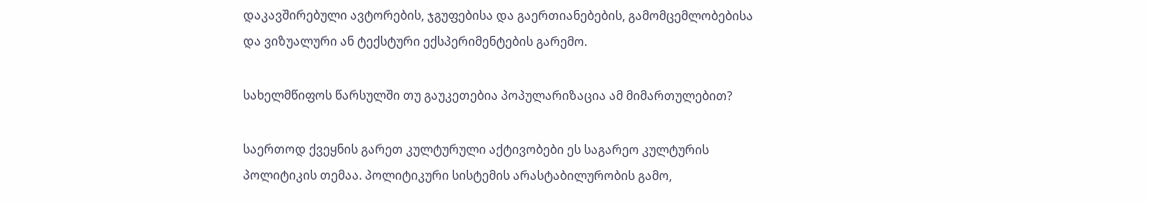დაკავშირებული ავტორების, ჯგუფებისა და გაერთიანებების, გამომცემლობებისა და ვიზუალური ან ტექსტური ექსპერიმენტების გარემო.

სახელმწიფოს წარსულში თუ გაუკეთებია პოპულარიზაცია ამ მიმართულებით?

საერთოდ ქვეყნის გარეთ კულტურული აქტივობები ეს საგარეო კულტურის პოლიტიკის თემაა. პოლიტიკური სისტემის არასტაბილურობის გამო,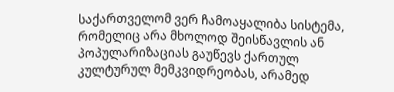საქართველომ ვერ ჩამოაყალიბა სისტემა, რომელიც არა მხოლოდ შეისწავლის ან პოპულარიზაციას გაუწევს ქართულ კულტურულ მემკვიდრეობას, არამედ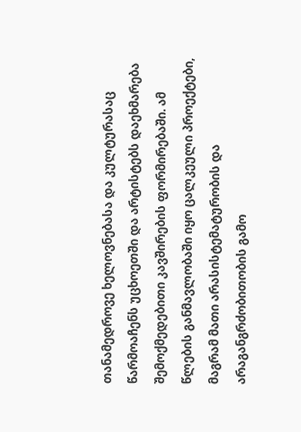თანამედროვე ხელოვნებასა და კულტურასაც წარმოაჩენს უცხოეთში და არტისტებს დაეხმარება შემოქმედებითი კავშირების ფორმირებაში. ამ წლების განმავლობაში იყო ცალკეული პროექტები, მაგრამ მათი არასისტემატურობის და არაგანგრძობითობის გამო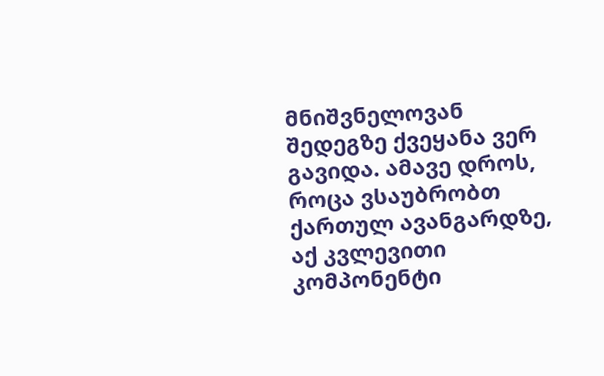მნიშვნელოვან შედეგზე ქვეყანა ვერ გავიდა. ამავე დროს, როცა ვსაუბრობთ ქართულ ავანგარდზე, აქ კვლევითი კომპონენტი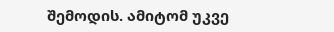შემოდის. ამიტომ უკვე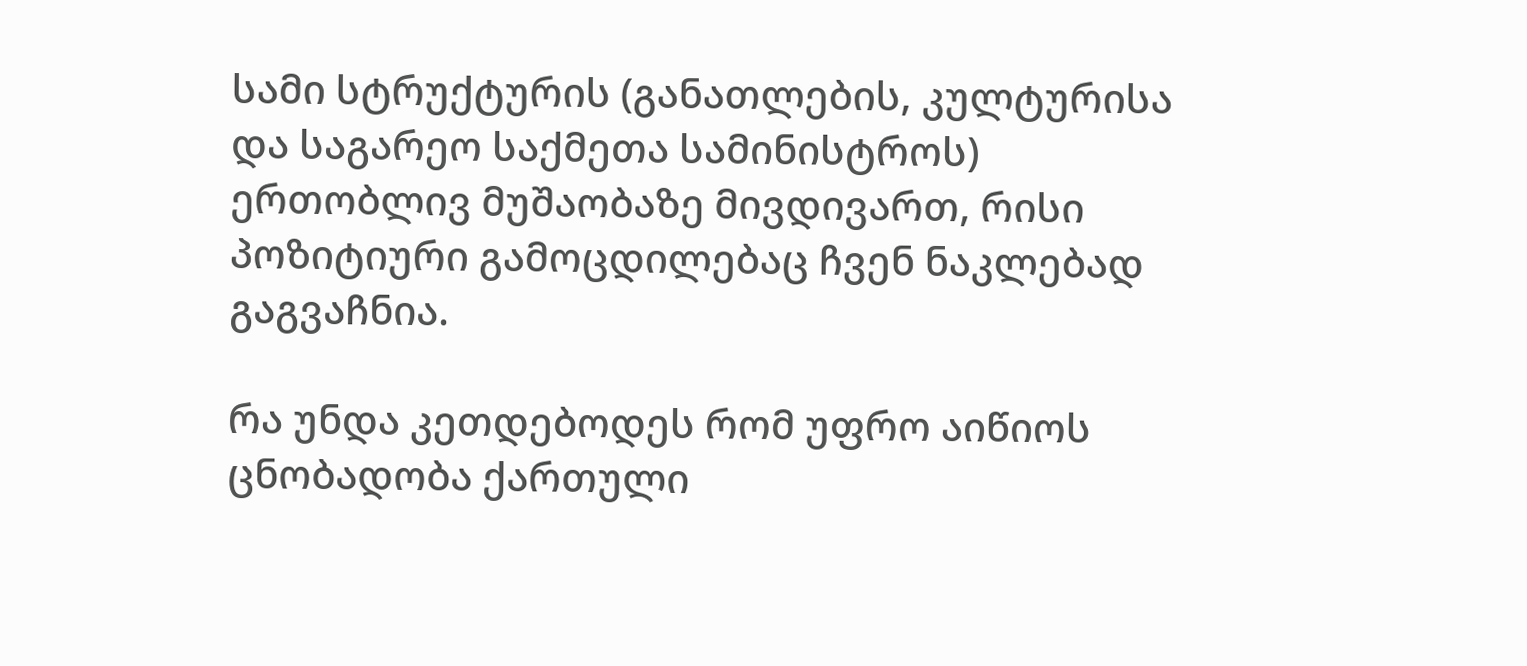სამი სტრუქტურის (განათლების, კულტურისა და საგარეო საქმეთა სამინისტროს) ერთობლივ მუშაობაზე მივდივართ, რისი პოზიტიური გამოცდილებაც ჩვენ ნაკლებად გაგვაჩნია.

რა უნდა კეთდებოდეს რომ უფრო აიწიოს ცნობადობა ქართული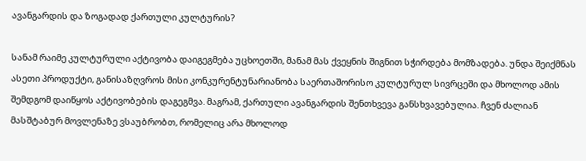ავანგარდის და ზოგადად ქართული კულტურის?

სანამ რაიმე კულტურული აქტივობა დაიგეგმება უცხოეთში, მანამ მას ქვეყნის შიგნით სჭირდება მომზადება. უნდა შეიქმნას ასეთი პროდუქტი, განისაზღვროს მისი კონკურენტუნარიანობა საერთაშორისო კულტურულ სივრცეში და მხოლოდ ამის შემდგომ დაიწყოს აქტივობების დაგეგმვა. მაგრამ, ქართული ავანგარდის შენთხვევა განსხვავებულია. ჩვენ ძალიან მასშტაბურ მოვლენაზე ვსაუბრობთ, რომელიც არა მხოლოდ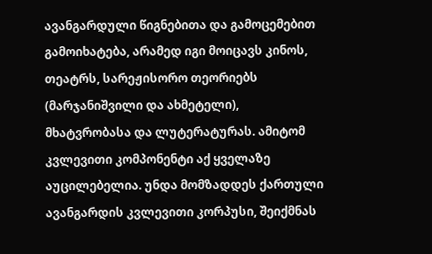ავანგარდული წიგნებითა და გამოცემებით გამოიხატება, არამედ იგი მოიცავს კინოს, თეატრს, სარეჟისორო თეორიებს (მარჯანიშვილი და ახმეტელი), მხატვრობასა და ლუტერატურას. ამიტომ კვლევითი კომპონენტი აქ ყველაზე აუცილებელია. უნდა მომზადდეს ქართული ავანგარდის კვლევითი კორპუსი, შეიქმნას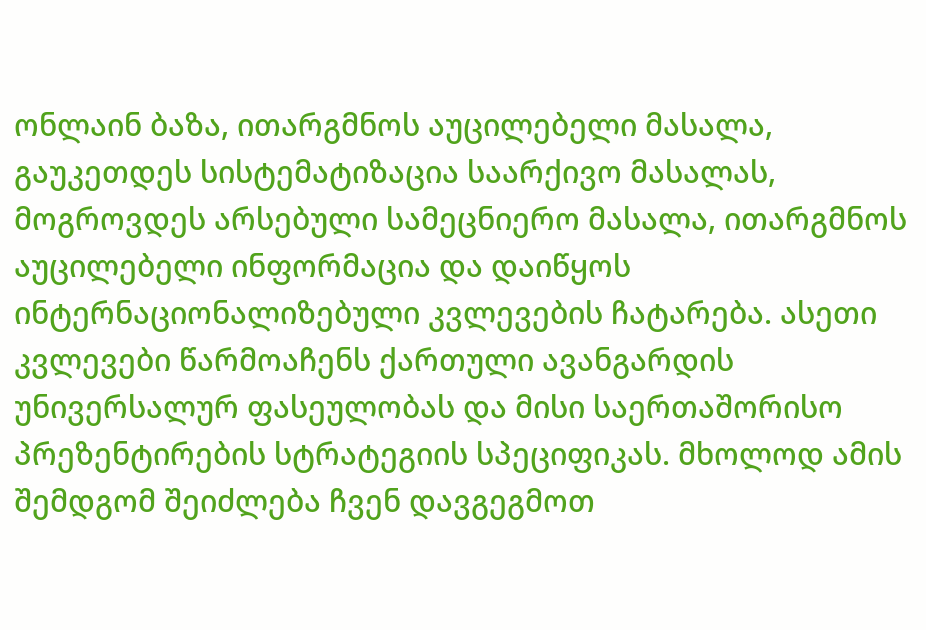ონლაინ ბაზა, ითარგმნოს აუცილებელი მასალა, გაუკეთდეს სისტემატიზაცია საარქივო მასალას, მოგროვდეს არსებული სამეცნიერო მასალა, ითარგმნოს აუცილებელი ინფორმაცია და დაიწყოს ინტერნაციონალიზებული კვლევების ჩატარება. ასეთი კვლევები წარმოაჩენს ქართული ავანგარდის უნივერსალურ ფასეულობას და მისი საერთაშორისო პრეზენტირების სტრატეგიის სპეციფიკას. მხოლოდ ამის შემდგომ შეიძლება ჩვენ დავგეგმოთ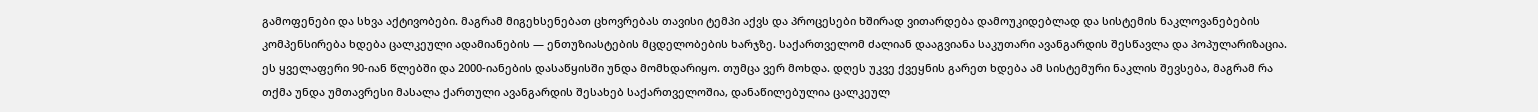გამოფენები და სხვა აქტივობები. მაგრამ მიგეხსენებათ ცხოვრებას თავისი ტემპი აქვს და პროცესები ხშირად ვითარდება დამოუკიდებლად და სისტემის ნაკლოვანებების კომპენსირება ხდება ცალკეული ადამიანების — ენთუზიასტების მცდელობების ხარჯზე. საქართველომ ძალიან დააგვიანა საკუთარი ავანგარდის შესწავლა და პოპულარიზაცია. ეს ყველაფერი 90-იან წლებში და 2000-იანების დასაწყისში უნდა მომხდარიყო. თუმცა ვერ მოხდა. დღეს უკვე ქვეყნის გარეთ ხდება ამ სისტემური ნაკლის შევსება, მაგრამ რა თქმა უნდა უმთავრესი მასალა ქართული ავანგარდის შესახებ საქართველოშია, დანაწილებულია ცალკეულ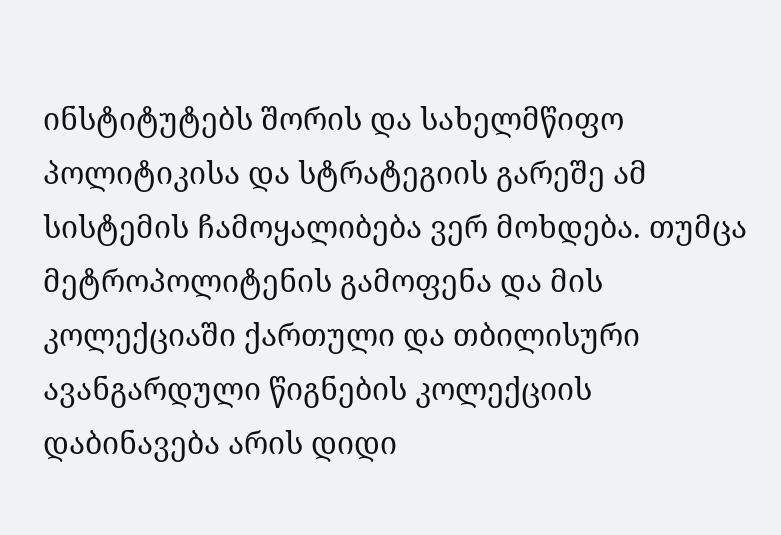ინსტიტუტებს შორის და სახელმწიფო პოლიტიკისა და სტრატეგიის გარეშე ამ სისტემის ჩამოყალიბება ვერ მოხდება. თუმცა მეტროპოლიტენის გამოფენა და მის კოლექციაში ქართული და თბილისური ავანგარდული წიგნების კოლექციის დაბინავება არის დიდი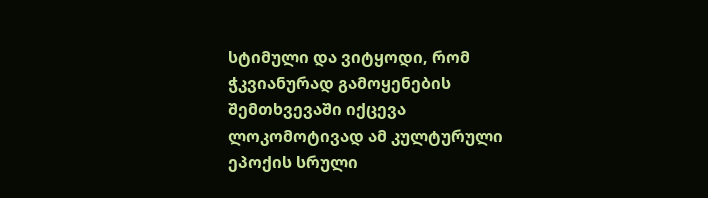სტიმული და ვიტყოდი, რომ ჭკვიანურად გამოყენების შემთხვევაში იქცევა ლოკომოტივად ამ კულტურული ეპოქის სრული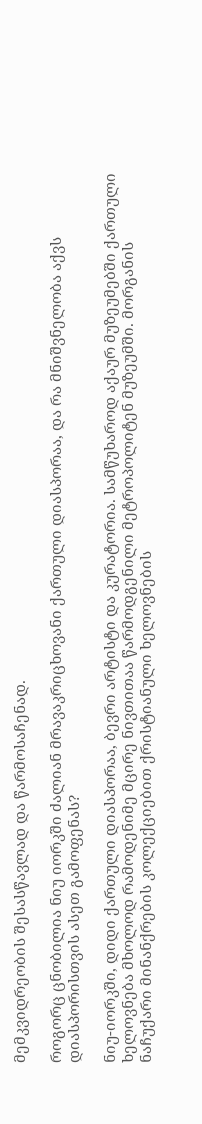მემკვიდრეობის შესასწავლად და წარმოსაჩენად.

როგორც ცნობილია ნიუ იორკში ძალიან მრავაკრიცხოვანი ქართული დიასპორაა, და რა მნიშვნელობა აქვს დიასპორისთვის ასეთ გამოფენას?

ნიუ-იორკში, დიდი ქართული დიასპორაა, ბევრი არტისტი და კურატორია. სამწუხაროდ აქაურ მუზეუმებში ქართული ხელოვნება მხოლოდ რამოდენიმე მცირე ნივთითაა წარმოდგენილი მეტროპოლიტენ მუზეუმში. მორგანის ნაჩუქარი მინანქრების კოლექციებით ქრისტიანული ხელოვნების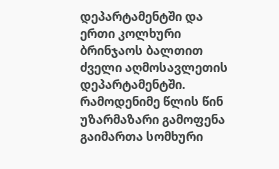დეპარტამენტში და ერთი კოლხური ბრინჯაოს ბალთით ძველი აღმოსავლეთის დეპარტამენტში. რამოდენიმე წლის წინ უზარმაზარი გამოფენა გაიმართა სომხური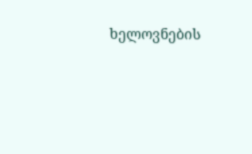ხელოვნების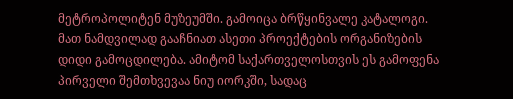მეტროპოლიტენ მუზეუმში. გამოიცა ბრწყინვალე კატალოგი. მათ ნამდვილად გააჩნიათ ასეთი პროექტების ორგანიზების დიდი გამოცდილება. ამიტომ საქართველოსთვის ეს გამოფენა პირველი შემთხვევაა ნიუ იორკში, სადაც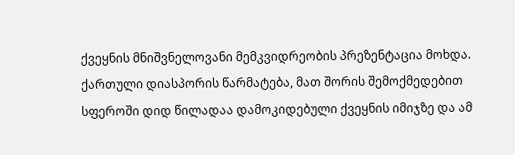ქვეყნის მნიშვნელოვანი მემკვიდრეობის პრეზენტაცია მოხდა. ქართული დიასპორის წარმატება, მათ შორის შემოქმედებით სფეროში დიდ წილადაა დამოკიდებული ქვეყნის იმიჯზე და ამ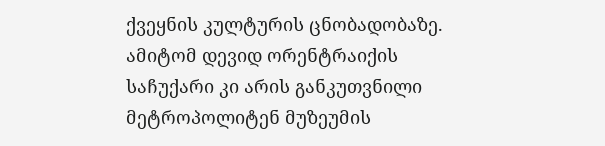ქვეყნის კულტურის ცნობადობაზე. ამიტომ დევიდ ორენტრაიქის საჩუქარი კი არის განკუთვნილი მეტროპოლიტენ მუზეუმის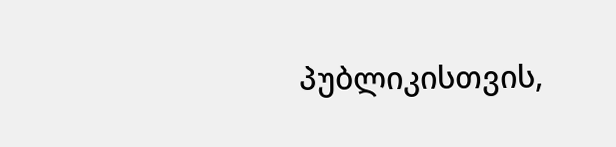პუბლიკისთვის,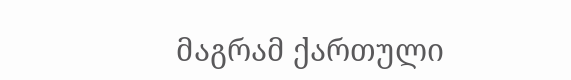მაგრამ ქართული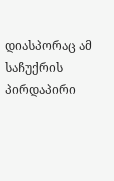დიასპორაც ამ საჩუქრის პირდაპირი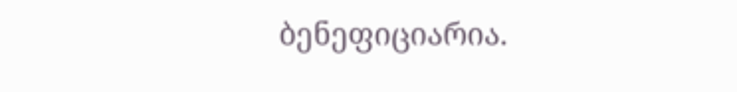ბენეფიციარია.